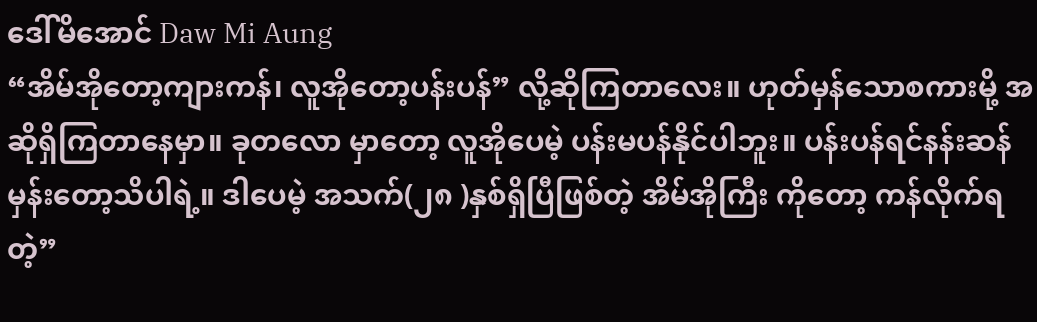ဒေါ်မိအောင် Daw Mi Aung
“အိမ်အိုတော့ကျားကန်၊ လူအိုတော့ပန်းပန်” လို့ဆိုကြတာလေး။ ဟုတ်မှန်သောစကားမို့ အဆိုရှိကြတာနေမှာ။ ခုတလော မှာတော့ လူအိုပေမဲ့ ပန်းမပန်နိုင်ပါဘူး။ ပန်းပန်ရင်နန်းဆန်မှန်းတော့သိပါရဲ့။ ဒါပေမဲ့ အသက်(၂၈ )နှစ်ရှိပြီဖြစ်တဲ့ အိမ်အိုကြီး ကိုတော့ ကန်လိုက်ရတဲ့”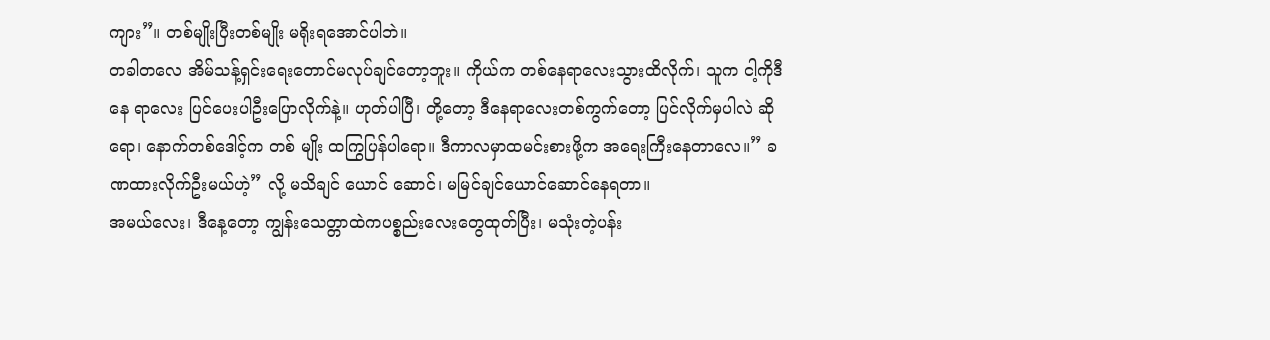ကျား”။ တစ်မျိုးပြီးတစ်မျိုး မရိုးရအောင်ပါဘဲ။
တခါတလေ အိမ်သန့်ရှင်းရေးတောင်မလုပ်ချင်တော့ဘူး။ ကိုယ်က တစ်နေရာလေးသွားထိလိုက်၊ သူက ငါ့ကိုဒီနေ ရာလေး ပြင်ပေးပါဦးပြောလိုက်နဲ့။ ဟုတ်ပါပြီ၊ တို့တော့ ဒီနေရာလေးတစ်ကွက်တော့ ပြင်လိုက်မှပါလဲ ဆိုရော၊ နောက်တစ်ဒေါင့်က တစ် မျိုး ထကြွပြန်ပါရော။ ဒီကာလမှာထမင်းစားဖို့က အရေးကြီးနေတာလေ။” ခဏထားလိုက်ဦးမယ်ဟဲ့” လို့ မသိချင် ယောင် ဆောင်၊ မမြင်ချင်ယောင်ဆောင်နေရတာ။
အမယ်လေး၊ ဒီနေ့တော့ ကျွန်းသေတ္တာထဲကပစ္စည်းလေးတွေထုတ်ပြီး၊ မသုံးတဲ့ပန်း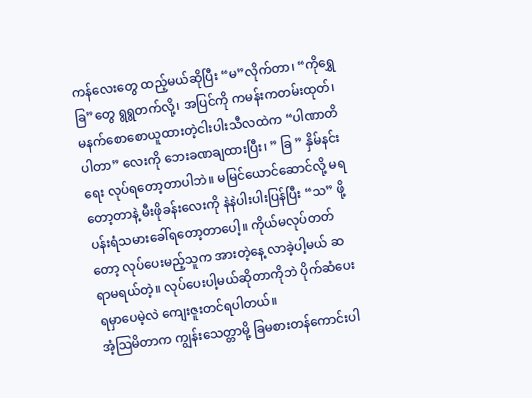ကန်လေးတွေ ထည့်မယ်ဆိုပြီး “မ”လိုက်တာ၊ “ကိုရွှေ ခြ”တွေ ရွရွတက်လို့၊ အပြင်ကို ကမန်းကတမ်းထုတ်၊ မနက်စောစောယူထားတဲ့ငါးပါးသီလထဲက “ပါဏာတိပါတာ” လေးကို ဘေးခဏချထားပြီး၊ ” ခြ ” နှိမ်နင်းရေး လုပ်ရတော့တာပါဘဲ။ မမြင်ယောင်ဆောင်လို့ မရတော့တာနဲ့ မီးဖိုခန်းလေးကို နဲနဲပါးပါးပြန်ပြီး “သ” ဖို့ ပန်းရံသမားခေါ်ရတော့တာပေါ့။ ကိုယ်မလုပ်တတ်တော့ လုပ်ပေးမည့်သူက အားတဲ့နေ့ လာခဲ့ပါ့မယ် ဆရာမရယ်တဲ့။ လုပ်ပေးပါ့မယ်ဆိုတာကိုဘဲ ပိုက်ဆံပေးရမှာပေမဲ့လဲ ကျေးဇူးတင်ရပါတယ်။
အံ့သြမိတာက ကျွန်းသေတ္တာမို့ ခြမစားတန်ကောင်းပါ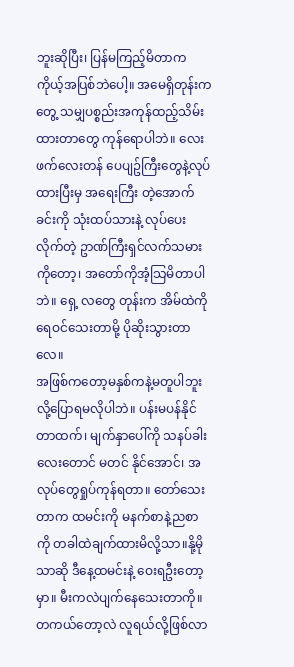ဘူးဆိုပြီး၊ ပြန်မကြည့်မိတာက ကိုယ့်အပြစ်ဘဲပေါ့။ အမေရှိတုန်းက တွေ့ သမျှပစ္စည်းအကုန်ထည့်သိမ်းထားတာတွေ ကုန်ရောပါဘဲ။ လေးဖက်လေးတန် ပေပျဥ်ကြီးတွေနဲ့လုပ်ထားပြီးမှ အရေးကြီး တဲ့အောက်ခင်းကို သုံးထပ်သားနဲ့ လုပ်ပေးလိုက်တဲ့ ဥာဏ်ကြီးရှင်လက်သမားကိုတော့၊ အတော်ကိုအံ့သြမိတာပါဘဲ။ ရှေ့ လတွေ တုန်းက အိမ်ထဲကို ရေဝင်သေးတာမို့ ပိုဆိုးသွားတာလေ။
အဖြစ်ကတော့မနှစ်ကနဲ့မတူပါဘူးလို့ပြောရမလိုပါဘဲ။ ပန်းမပန်နိုင်တာထက်၊ မျက်နှာပေါ်ကို သနပ်ခါးလေးတောင် မတင် နိုင်အောင်၊ အလုပ်တွေရှုပ်ကုန်ရတာ။ တော်သေးတာက ထမင်းကို မနက်စာနဲ့ညစာကို တခါထဲချက်ထားမိလို့သာ။နို့မိုသာဆို ဒီနေ့ထမင်းနဲ့ ဝေးရဦးတော့မှာ။ မီးကလဲပျက်နေသေးတာကို။ တကယ်တော့လဲ လူရယ်လို့ဖြစ်လာ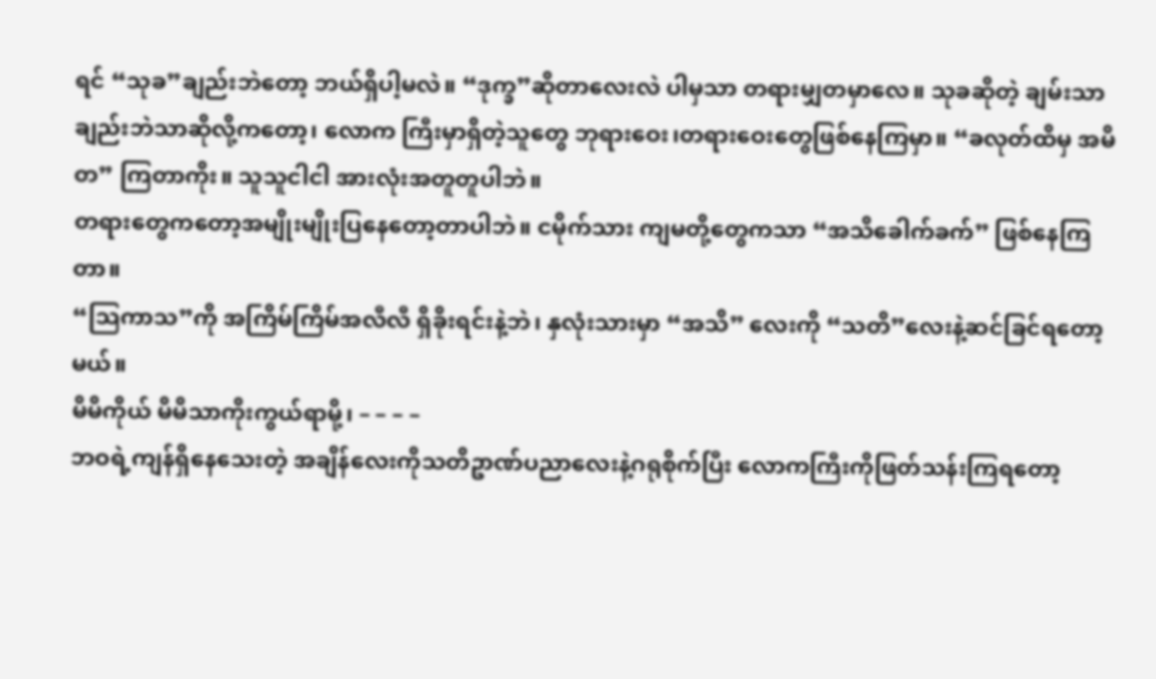ရင် “သုခ”ချည်းဘဲတော့ ဘယ်ရှိပါ့မလဲ။ “ဒုက္ခ”ဆိုတာလေးလဲ ပါမှသာ တရားမျှတမှာလေ။ သုခဆိုတဲ့ ချမ်းသာ ချည်းဘဲသာဆိုလို့ကတော့၊ လောက ကြီးမှာရှိတဲ့သူတွေ ဘုရားဝေး၊တရားဝေးတွေဖြစ်နေကြမှာ။ “ခလုတ်ထိမှ အမိတ” ကြတာကိုး။ သူသူငါငါ အားလုံးအတူတူပါဘဲ။
တရားတွေကတော့အမျိုးမျိုးပြနေတော့တာပါဘဲ။ ငမိုက်သား ကျမတို့တွေကသာ “အသိခေါက်ခက်” ဖြစ်နေကြတာ။
“သြကာသ”ကို အကြိမ်ကြိမ်အလီလီ ရှိခိုးရင်းနဲ့ဘဲ၊ နှလုံးသားမှာ “အသိ” လေးကို “သတိ”လေးနဲ့ဆင်ခြင်ရတော့မယ်။
မိမိကိုယ် မိမိသာကိုးကွယ်ရာမို့၊ – – – –
ဘဝရဲ့ကျန်ရှိနေသေးတဲ့ အချိန်လေးကိုသတိဥာဏ်ပညာလေးနဲ့ဂရုစိုက်ပြီး လောကကြီးကိုဖြတ်သန်းကြရတော့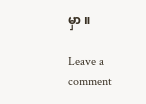မှာ ။

Leave a comment